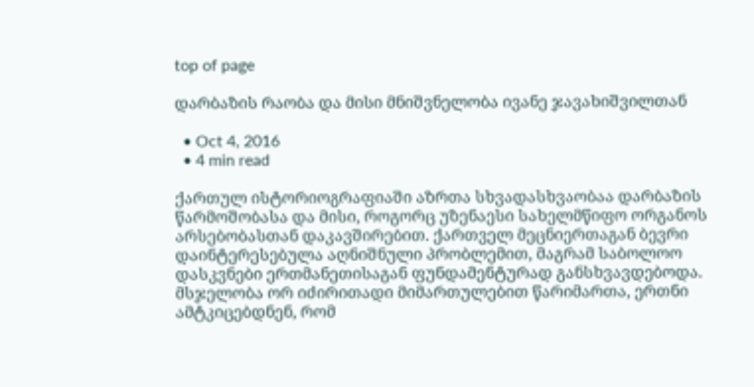top of page

დარბაზის რაობა და მისი მნიშვნელობა ივანე ჯავახიშვილთან

  • Oct 4, 2016
  • 4 min read

ქართულ ისტორიოგრაფიაში აზრთა სხვადასხვაობაა დარბაზის წარმოშობასა და მისი, როგორც უზენაესი სახელმწიფო ორგანოს არსებობასთან დაკავშირებით. ქართველ მეცნიერთაგან ბევრი დაინტერესებულა აღნიშნული პრობლემით, მაგრამ საბოლოო დასკვნები ერთმანეთისაგან ფუნდამენტურად განსხვავდებოდა. მსჯელობა ორ იძირითადი მიმართულებით წარიმართა, ერთნი ამტკიცებდნენ, რომ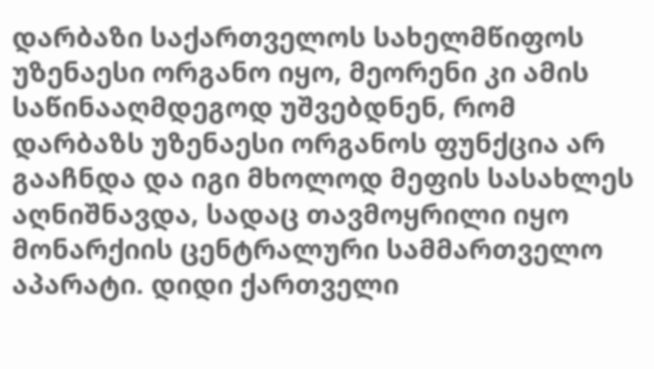დარბაზი საქართველოს სახელმწიფოს უზენაესი ორგანო იყო, მეორენი კი ამის საწინააღმდეგოდ უშვებდნენ, რომ დარბაზს უზენაესი ორგანოს ფუნქცია არ გააჩნდა და იგი მხოლოდ მეფის სასახლეს აღნიშნავდა, სადაც თავმოყრილი იყო მონარქიის ცენტრალური სამმართველო აპარატი. დიდი ქართველი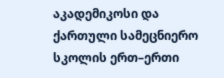აკადემიკოსი და ქართული სამეცნიერო სკოლის ერთ–ერთი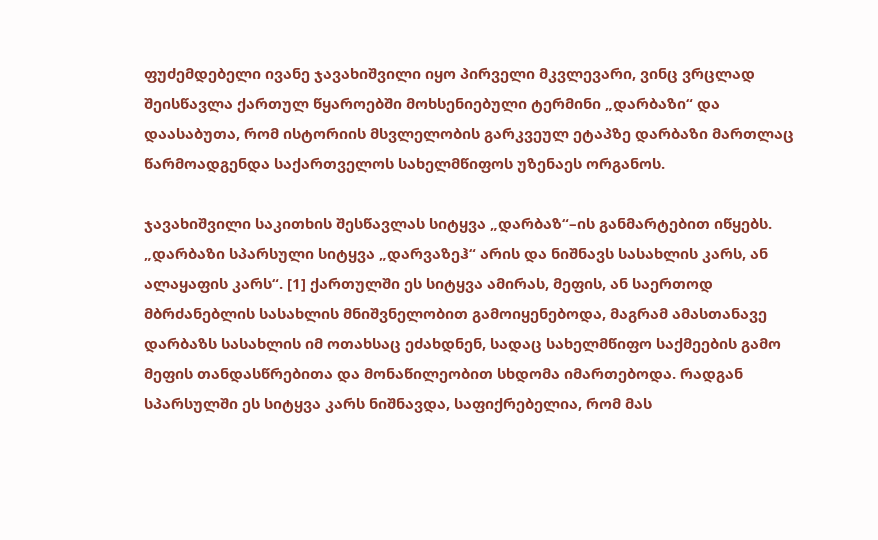ფუძემდებელი ივანე ჯავახიშვილი იყო პირველი მკვლევარი, ვინც ვრცლად შეისწავლა ქართულ წყაროებში მოხსენიებული ტერმინი „დარბაზი“ და დაასაბუთა, რომ ისტორიის მსვლელობის გარკვეულ ეტაპზე დარბაზი მართლაც წარმოადგენდა საქართველოს სახელმწიფოს უზენაეს ორგანოს.

ჯავახიშვილი საკითხის შესწავლას სიტყვა „დარბაზ“–ის განმარტებით იწყებს. „დარბაზი სპარსული სიტყვა „დარვაზეჰ“ არის და ნიშნავს სასახლის კარს, ან ალაყაფის კარს“. [1] ქართულში ეს სიტყვა ამირას, მეფის, ან საერთოდ მბრძანებლის სასახლის მნიშვნელობით გამოიყენებოდა, მაგრამ ამასთანავე დარბაზს სასახლის იმ ოთახსაც ეძახდნენ, სადაც სახელმწიფო საქმეების გამო მეფის თანდასწრებითა და მონაწილეობით სხდომა იმართებოდა. რადგან სპარსულში ეს სიტყვა კარს ნიშნავდა, საფიქრებელია, რომ მას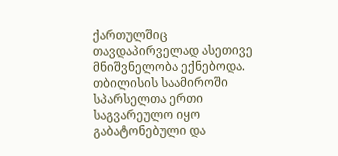ქართულშიც თავდაპირველად ასეთივე მნიშვნელობა ექნებოდა. თბილისის საამიროში სპარსელთა ერთი საგვარეულო იყო გაბატონებული და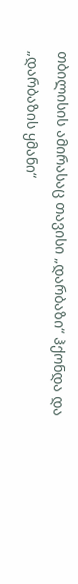თბილისის ამირასაც თავისი „დარბაზი“ ჰქონდა და „დარბაზის ყმანი“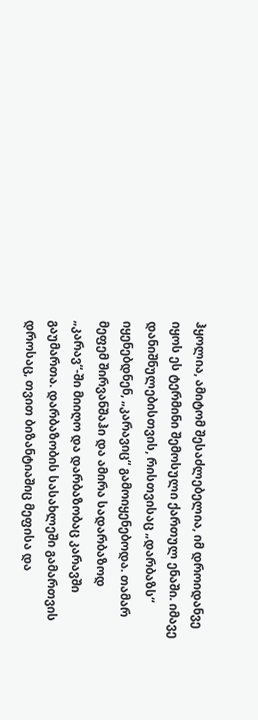ჰყოლია, ამიტომ შესაძლებელია, იმ დროიდანვე იყოს ეს ტერმინი შემოსული ქართულ ენაში. იმავე დანიშნულებისთვის, რისთვისაც „დარბაზს“ იყენებდნენ, „კარავიც“ გამოიყენებოდა. თამარ მეფემ შირვანშაჰი და ამირა სადარბაზოდ „კარავ“-ში მიიღო და დარბაზობაც კარავში გაუმართა. დარბაზობის სასახლეში გამართვის დროსაც, თვით ბიზანტიაშიც მეფისა და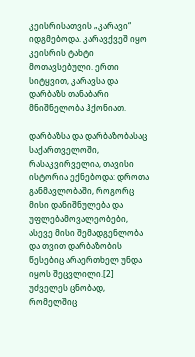კეისრისათვის „კარავი“ იდგმებოდა. კარავქვეშ იყო კეისრის ტახტი მოთავსებული. ერთი სიტყვით, კარავსა და დარბაზს თანაბარი მნიშნელობა ჰქონიათ.

დარბაზსა და დარბაზობასაც საქართველოში, რასაკვირველია, თავისი ისტორია ექნებოდა: დროთა განმავლობაში, როგორც მისი დანიშნულება და უფლებამოვალეობები, ასევე მისი შემადგენლობა და თვით დარბაზობის წესებიც არაერთხელ უნდა იყოს შეცვლილი.[2] უძველეს ცნობად, რომელშიც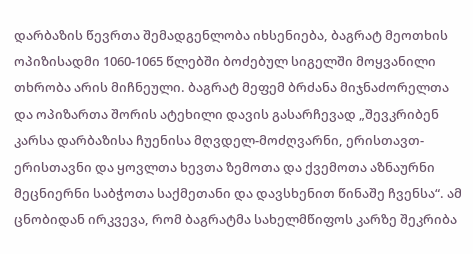დარბაზის წევრთა შემადგენლობა იხსენიება, ბაგრატ მეოთხის ოპიზისადმი 1060-1065 წლებში ბოძებულ სიგელში მოყვანილი თხრობა არის მიჩნეული. ბაგრატ მეფემ ბრძანა მიჯნაძორელთა და ოპიზართა შორის ატეხილი დავის გასარჩევად „შევკრიბენ კარსა დარბაზისა ჩუენისა მღვდელ-მოძღვარნი, ერისთავთ-ერისთავნი და ყოვლთა ხევთა ზემოთა და ქვემოთა აზნაურნი მეცნიერნი საბჭოთა საქმეთანი და დავსხენით წინაშე ჩვენსა“. ამ ცნობიდან ირკვევა, რომ ბაგრატმა სახელმწიფოს კარზე შეკრიბა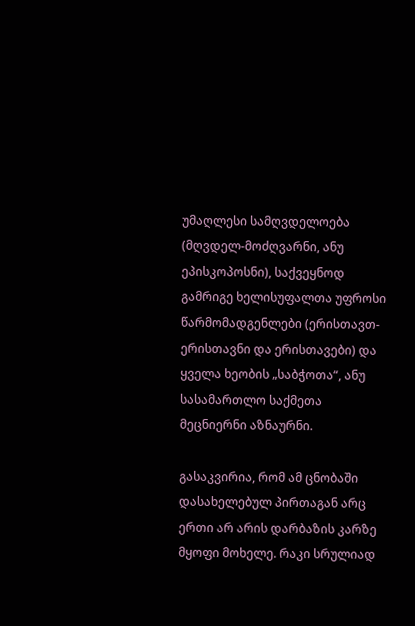უმაღლესი სამღვდელოება (მღვდელ-მოძღვარნი, ანუ ეპისკოპოსნი), საქვეყნოდ გამრიგე ხელისუფალთა უფროსი წარმომადგენლები (ერისთავთ-ერისთავნი და ერისთავები) და ყველა ხეობის „საბჭოთა“, ანუ სასამართლო საქმეთა მეცნიერნი აზნაურნი.

გასაკვირია, რომ ამ ცნობაში დასახელებულ პირთაგან არც ერთი არ არის დარბაზის კარზე მყოფი მოხელე. რაკი სრულიად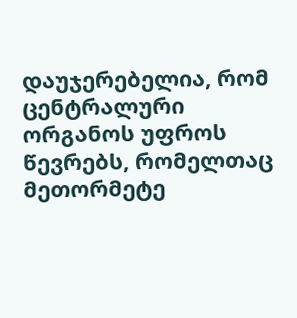დაუჯერებელია, რომ ცენტრალური ორგანოს უფროს წევრებს, რომელთაც მეთორმეტე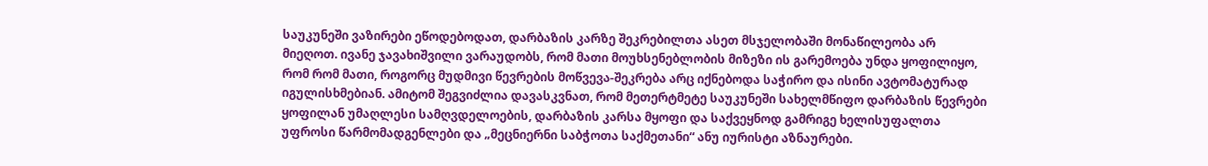საუკუნეში ვაზირები ეწოდებოდათ, დარბაზის კარზე შეკრებილთა ასეთ მსჯელობაში მონაწილეობა არ მიეღოთ. ივანე ჯავახიშვილი ვარაუდობს, რომ მათი მოუხსენებლობის მიზეზი ის გარემოება უნდა ყოფილიყო, რომ რომ მათი, როგორც მუდმივი წევრების მოწვევა-შეკრება არც იქნებოდა საჭირო და ისინი ავტომატურად იგულისხმებიან. ამიტომ შეგვიძლია დავასკვნათ, რომ მეთერტმეტე საუკუნეში სახელმწიფო დარბაზის წევრები ყოფილან უმაღლესი სამღვდელოების, დარბაზის კარსა მყოფი და საქვეყნოდ გამრიგე ხელისუფალთა უფროსი წარმომადგენლები და „მეცნიერნი საბჭოთა საქმეთანი“ ანუ იურისტი აზნაურები.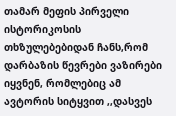თამარ მეფის პირველი ისტორიკოსის თხზულებებიდან ჩანს,რომ დარბაზის წევრები ვაზირები იყვნენ, რომლებიც ამ ავტორის სიტყვით ,,დასვეს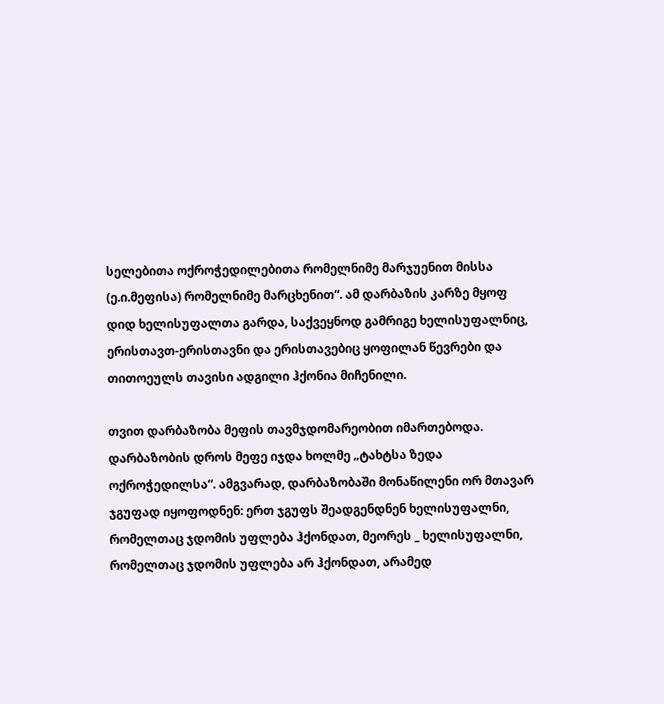სელებითა ოქროჭედილებითა რომელნიმე მარჯუენით მისსა (ე.ი.მეფისა) რომელნიმე მარცხენით“. ამ დარბაზის კარზე მყოფ დიდ ხელისუფალთა გარდა, საქვეყნოდ გამრიგე ხელისუფალნიც, ერისთავთ-ერისთავნი და ერისთავებიც ყოფილან წევრები და თითოეულს თავისი ადგილი ჰქონია მიჩენილი.

თვით დარბაზობა მეფის თავმჯდომარეობით იმართებოდა. დარბაზობის დროს მეფე იჯდა ხოლმე „ტახტსა ზედა ოქროჭედილსა“. ამგვარად, დარბაზობაში მონაწილენი ორ მთავარ ჯგუფად იყოფოდნენ: ერთ ჯგუფს შეადგენდნენ ხელისუფალნი, რომელთაც ჯდომის უფლება ჰქონდათ, მეორეს _ ხელისუფალნი, რომელთაც ჯდომის უფლება არ ჰქონდათ, არამედ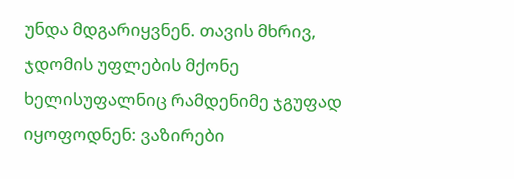უნდა მდგარიყვნენ. თავის მხრივ, ჯდომის უფლების მქონე ხელისუფალნიც რამდენიმე ჯგუფად იყოფოდნენ: ვაზირები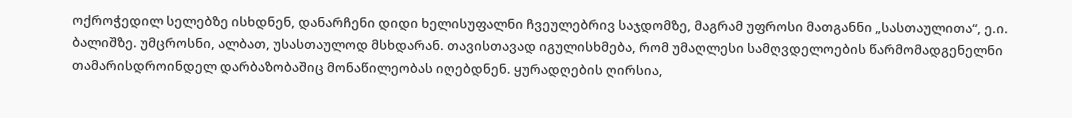ოქროჭედილ სელებზე ისხდნენ, დანარჩენი დიდი ხელისუფალნი ჩვეულებრივ საჯდომზე, მაგრამ უფროსი მათგანნი „სასთაულითა“, ე.ი. ბალიშზე. უმცროსნი, ალბათ, უსასთაულოდ მსხდარან. თავისთავად იგულისხმება, რომ უმაღლესი სამღვდელოების წარმომადგენელნი თამარისდროინდელ დარბაზობაშიც მონაწილეობას იღებდნენ. ყურადღების ღირსია,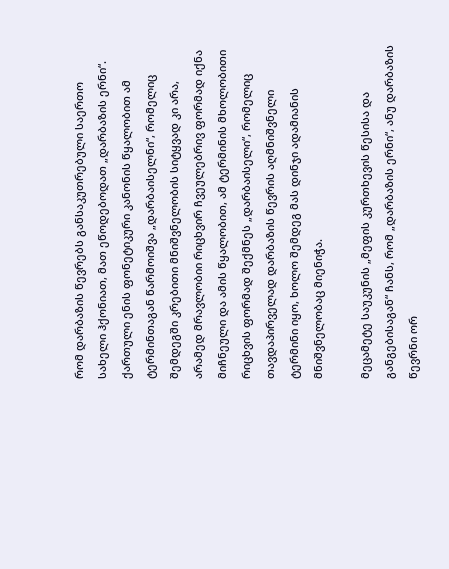რომ დარბაზის წევრებს განსაკუთრებული საერთო სახელი ჰქონიათ, მათ ეწოდებოდათ „დარბაზის ერნი“. ქართული ენის ფონეტიკური კანონის წყალობით ამ ტერმინთაგან წარმოიშვა „დარბაისელნი“, რომელიც შემდეგში კრებითი მნიშვნელობის სიტყვად კი არა, არამედ მრავლობიი რიცხვირ ჩვეულებრივ ფორმად იქნა მიჩნეული და ამის წყალობით, ამ ტერმინის მხოლობითი რიცხვის ფორმად შექმნეს „დარბაისელი“, რომელიც თავდაპირველად დარბაზის წევრის აღმნიშვნელი ტერმინი იყო, ხოლო შემდეგ მას დინჯი ადამიანის მნიშვნელობაც მიენიჭა.

მეცამეტე საუკუნის „მეფის კურთხევის წესისა და განგებისაგან“ ჩანს, რომ „დარბაზის ერნი“, ანუ დარბაზის წევრნი ორ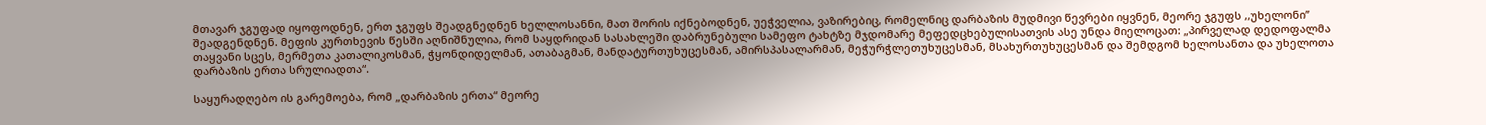მთავარ ჯგუფად იყოფოდნენ, ერთ ჯგუფს შეადგნედნენ ხელლოსანნი, მათ შორის იქნებოდნენ, უეჭველია, ვაზირებიც, რომელნიც დარბაზის მუდმივი წევრები იყვნენ, მეორე ჯგუფს ,,უხელონი’’ შეადგენდნენ. მეფის კურთხევის წესში აღნიშნულია, რომ საყდრიდან სასახლეში დაბრუნებული სამეფო ტახტზე მჯდომარე მეფედცხებულისათვის ასე უნდა მიელოცათ: „პირველად დედოფალმა თაყვანი სცეს, მერმეთა კათალიკოსმან, ჭყონდიდელმან, ათაბაგმან, მანდატურთუხუცესმან, ამირსპასალარმან, მეჭურჭლეთუხუცესმან, მსახურთუხუცესმან და შემდგომ ხელოსანთა და უხელოთა დარბაზის ერთა სრულიადთა“.

საყურადღებო ის გარემოება, რომ „დარბაზის ერთა“ მეორე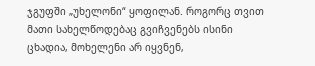ჯგუფში „უხელონი“ ყოფილან. როგორც თვით მათი სახელწოდებაც გვიჩვენებს ისინი ცხადია, მოხელენი არ იყვნენ,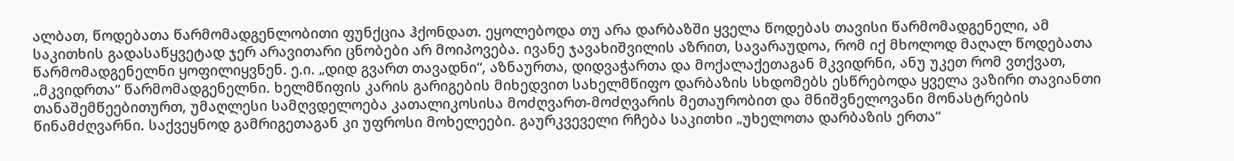ალბათ, წოდებათა წარმომადგენლობითი ფუნქცია ჰქონდათ. ეყოლებოდა თუ არა დარბაზში ყველა წოდებას თავისი წარმომადგენელი, ამ საკითხის გადასაწყვეტად ჯერ არავითარი ცნობები არ მოიპოვება. ივანე ჯავახიშვილის აზრით, სავარაუდოა, რომ იქ მხოლოდ მაღალ წოდებათა წარმომადგენელნი ყოფილიყვნენ. ე.ი. „დიდ გვართ თავადნი“, აზნაურთა, დიდვაჭართა და მოქალაქეთაგან მკვიდრნი, ანუ უკეთ რომ ვთქვათ, „მკვიდრთა“ წარმომადგენელნი. ხელმწიფის კარის გარიგების მიხედვით სახელმწიფო დარბაზის სხდომებს ესწრებოდა ყველა ვაზირი თავიანთი თანაშემწეებითურთ, უმაღლესი სამღვდელოება კათალიკოსისა მოძღვართ-მოძღვარის მეთაურობით და მნიშვნელოვანი მონასტრების წინამძღვარნი. საქვეყნოდ გამრიგეთაგან კი უფროსი მოხელეები. გაურკვეველი რჩება საკითხი „უხელოთა დარბაზის ერთა“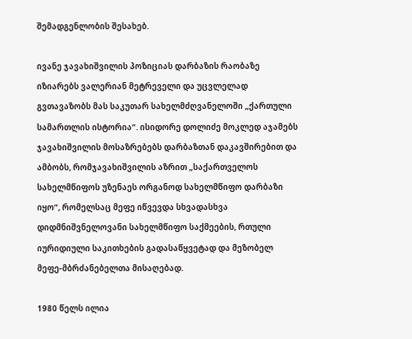შემადგენლობის შესახებ.

ივანე ჯავახიშვილის პოზიციას დარბაზის რაობაზე იზიარებს ვალერიან მეტრეველი და უცვლელად გვთავაზობს მას საკუთარ სახელმძღვანელოში „ქართული სამართლის ისტორია“. ისიდორე დოლიძე მოკლედ აჯამებს ჯავახიშვილის მოსაზრებებს დარბაზთან დაკავშირებით და ამბობს, რომჯავახიშვილის აზრით „საქართველოს სახელმწიფოს უზენაეს ორგანოდ სახელმწიფო დარბაზი იყო“, რომელსაც მეფე იწვევდა სხვადასხვა დიდმნიშვნელოვანი სახელმწიფო საქმეების, რთული იურიდიული საკითხების გადასაწყვეტად და მეზობელ მეფე-მბრძანებელთა მისაღებად.

1980 წელს ილია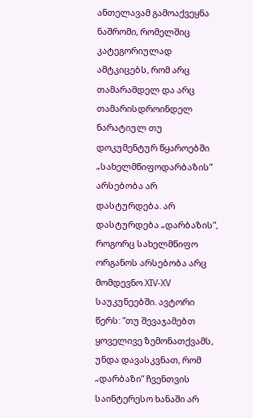ანთელავამ გამოაქვეყნა ნაშრომი, რომელშიც კატეგორიულად ამტკიცებს, რომ არც თამარამდელ და არც თამარისდროინდელ ნარატიულ თუ დოკუმენტურ წყაროებში „სახელმწიფოდარბაზის“ არსებობა არ დასტურდება. არ დასტურდება „დარბაზის“, როგორც სახელმწიფო ორგანოს არსებობა არც მომდევნო XIV-XV საუკუნეებში. ავტორი წერს: “თუ შევაჯამებთ ყოველივე ზემონათქვამს, უნდა დავასკვნათ, რომ „დარბაზი“ ჩვენთვის საინტერესო ხანაში არ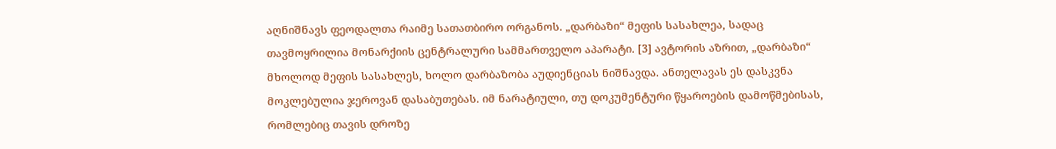აღნიშნავს ფეოდალთა რაიმე სათათბირო ორგანოს. „დარბაზი“ მეფის სასახლეა, სადაც თავმოყრილია მონარქიის ცენტრალური სამმართველო აპარატი. [3] ავტორის აზრით, „დარბაზი“ მხოლოდ მეფის სასახლეს, ხოლო დარბაზობა აუდიენციას ნიშნავდა. ანთელავას ეს დასკვნა მოკლებულია ჯეროვან დასაბუთებას. იმ ნარატიული, თუ დოკუმენტური წყაროების დამოწმებისას, რომლებიც თავის დროზე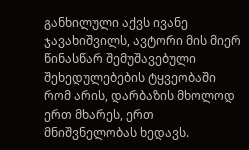განხილული აქვს ივანე ჯავახიშვილს, ავტორი მის მიერ წინასწარ შემუშავებული შეხედულებების ტყვეობაში რომ არის, დარბაზის მხოლოდ ერთ მხარეს, ერთ მნიშვნელობას ხედავს.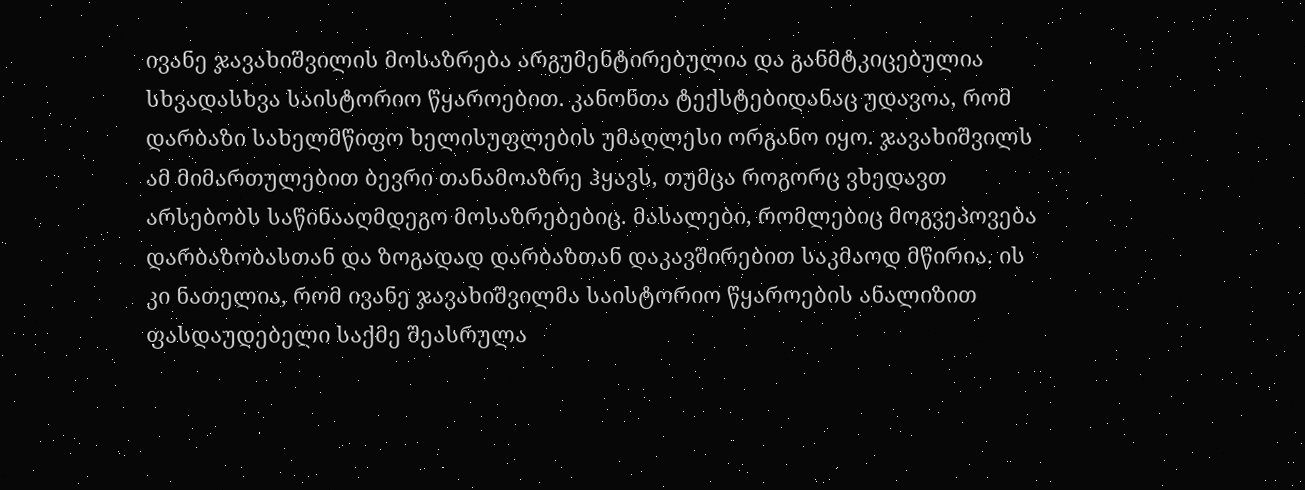ივანე ჯავახიშვილის მოსაზრება არგუმენტირებულია და განმტკიცებულია სხვადასხვა საისტორიო წყაროებით. კანონთა ტექსტებიდანაც უდავოა, რომ დარბაზი სახელმწიფო ხელისუფლების უმაღლესი ორგანო იყო. ჯავახიშვილს ამ მიმართულებით ბევრი თანამოაზრე ჰყავს, თუმცა როგორც ვხედავთ არსებობს საწინააღმდეგო მოსაზრებებიც. მასალები, რომლებიც მოგვეპოვება დარბაზობასთან და ზოგადად დარბაზთან დაკავშირებით საკმაოდ მწირია. ის კი ნათელია, რომ ივანე ჯავახიშვილმა საისტორიო წყაროების ანალიზით ფასდაუდებელი საქმე შეასრულა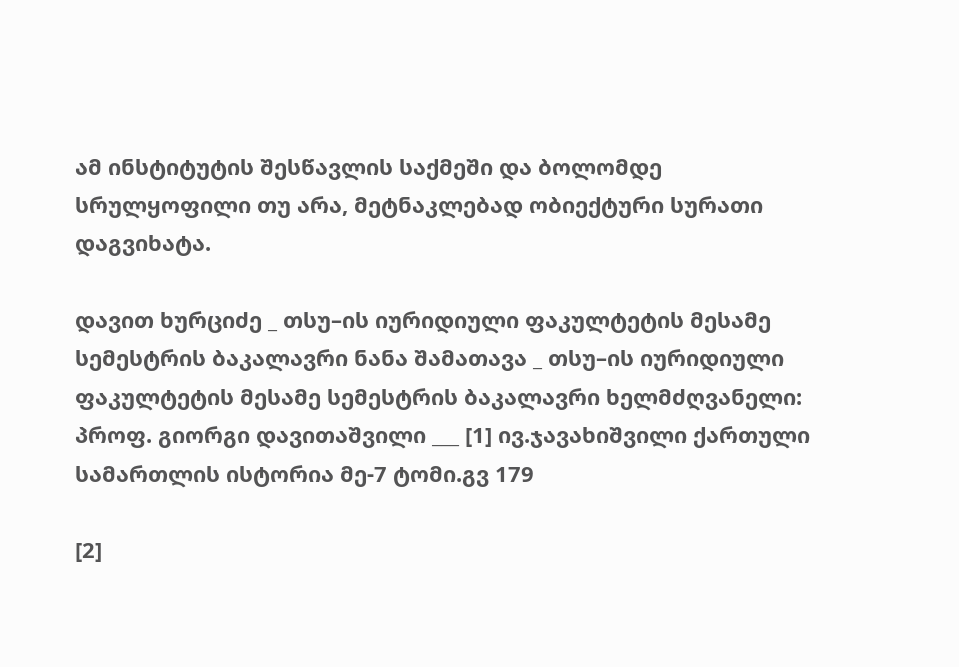ამ ინსტიტუტის შესწავლის საქმეში და ბოლომდე სრულყოფილი თუ არა, მეტნაკლებად ობიექტური სურათი დაგვიხატა.

დავით ხურციძე _ თსუ–ის იურიდიული ფაკულტეტის მესამე სემესტრის ბაკალავრი ნანა შამათავა _ თსუ–ის იურიდიული ფაკულტეტის მესამე სემესტრის ბაკალავრი ხელმძღვანელი: პროფ. გიორგი დავითაშვილი ___ [1] ივ.ჯავახიშვილი ქართული სამართლის ისტორია მე-7 ტომი.გვ 179

[2]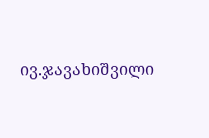ივ.ჯავახიშვილი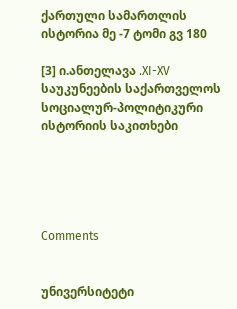ქართული სამართლის ისტორია მე -7 ტომი გვ 180

[3] ი.ანთელავა .XI-XV საუკუნეების საქართველოს სოციალურ-პოლიტიკური ისტორიის საკითხები





Comments


უნივერსიტეტი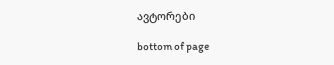ავტორები

bottom of page